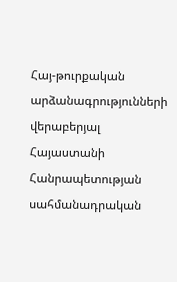Հայ-թուրքական արձանագրությունների վերաբերյալ Հայաստանի Հանրապետության սահմանադրական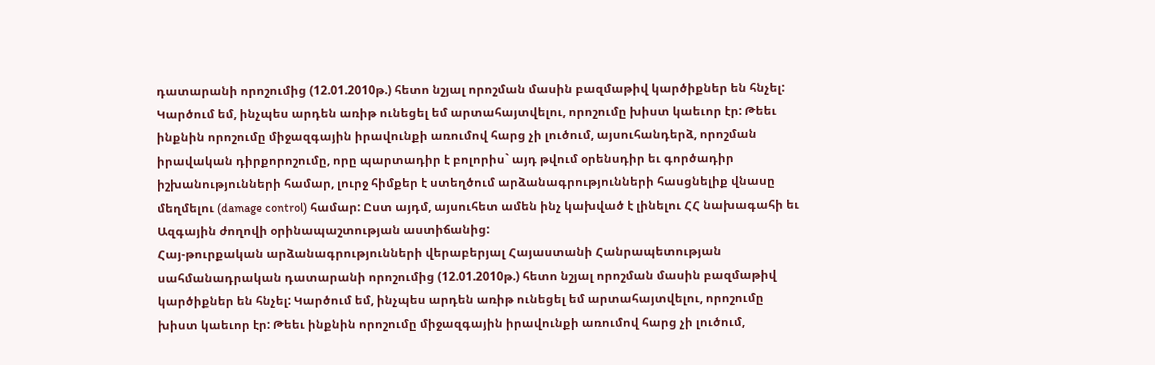դատարանի որոշումից (12.01.2010թ.) հետո նշյալ որոշման մասին բազմաթիվ կարծիքներ են հնչել: Կարծում եմ, ինչպես արդեն առիթ ունեցել եմ արտահայտվելու, որոշումը խիստ կաեւոր էր: Թեեւ ինքնին որոշումը միջազգային իրավունքի առումով հարց չի լուծում, այսուհանդերձ, որոշման իրավական դիրքորոշումը, որը պարտադիր է բոլորիս` այդ թվում օրենսդիր եւ գործադիր իշխանությունների համար, լուրջ հիմքեր է ստեղծում արձանագրությունների հասցնելիք վնասը մեղմելու (damage control) համար: Ըստ այդմ, այսուհետ ամեն ինչ կախված է լինելու ՀՀ նախագահի եւ Ազգային ժողովի օրինապաշտության աստիճանից:
Հայ-թուրքական արձանագրությունների վերաբերյալ Հայաստանի Հանրապետության սահմանադրական դատարանի որոշումից (12.01.2010թ.) հետո նշյալ որոշման մասին բազմաթիվ կարծիքներ են հնչել: Կարծում եմ, ինչպես արդեն առիթ ունեցել եմ արտահայտվելու, որոշումը խիստ կաեւոր էր: Թեեւ ինքնին որոշումը միջազգային իրավունքի առումով հարց չի լուծում,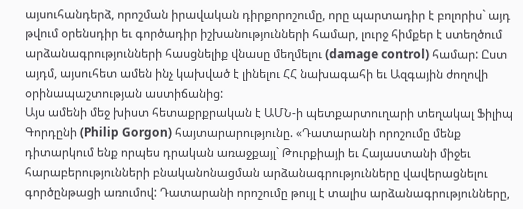այսուհանդերձ, որոշման իրավական դիրքորոշումը, որը պարտադիր է բոլորիս` այդ թվում օրենսդիր եւ գործադիր իշխանությունների համար, լուրջ հիմքեր է ստեղծում արձանագրությունների հասցնելիք վնասը մեղմելու (damage control) համար: Ըստ այդմ, այսուհետ ամեն ինչ կախված է լինելու ՀՀ նախագահի եւ Ազգային ժողովի օրինապաշտության աստիճանից:
Այս ամենի մեջ խիստ հետաքրքրական է ԱՄՆ-ի պետքարտուղարի տեղակալ Ֆիլիպ Գորդընի (Philip Gorgon) հայտարարությունը. «Դատարանի որոշումը մենք դիտարկում ենք որպես դրական առաջքայլ` Թուրքիայի եւ Հայաստանի միջեւ հարաբերությունների բնականոնացման արձանագրությունները վավերացնելու գործընթացի առումով: Դատարանի որոշումը թույլ է տալիս արձանագրությունները,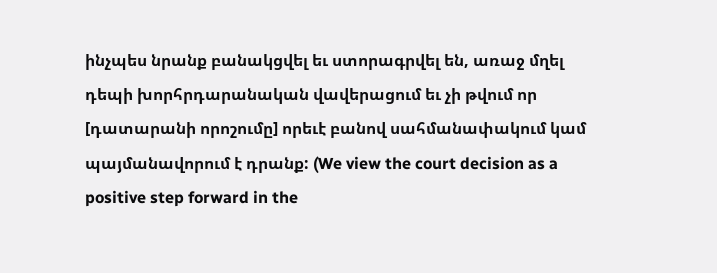ինչպես նրանք բանակցվել եւ ստորագրվել են, առաջ մղել դեպի խորհրդարանական վավերացում եւ չի թվում որ [դատարանի որոշումը] որեւէ բանով սահմանափակում կամ պայմանավորում է դրանք: (We view the court decision as a positive step forward in the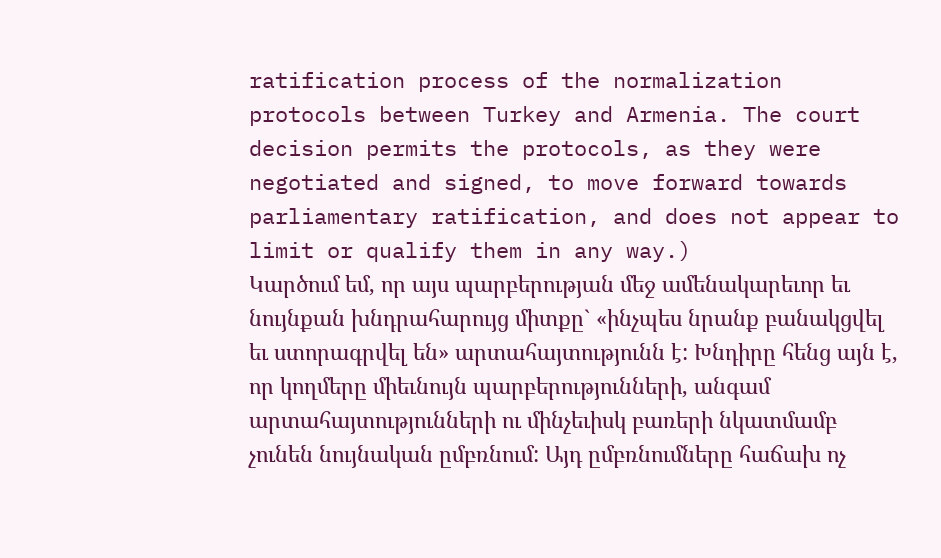ratification process of the normalization protocols between Turkey and Armenia. The court decision permits the protocols, as they were negotiated and signed, to move forward towards parliamentary ratification, and does not appear to limit or qualify them in any way.)
Կարծում եմ, որ այս պարբերության մեջ ամենակարեւոր եւ նույնքան խնդրահարույց միտքը` «ինչպես նրանք բանակցվել եւ ստորագրվել են» արտահայտությունն է: Խնդիրը հենց այն է, որ կողմերը միեւնույն պարբերությունների, անգամ արտահայտությունների ու մինչեւիսկ բառերի նկատմամբ չունեն նույնական ըմբռնում: Այդ ըմբռնումները հաճախ ոչ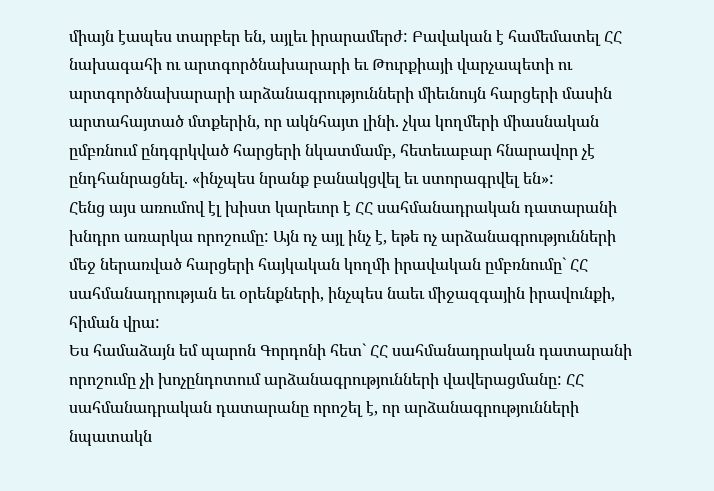միայն էապես տարբեր են, այլեւ իրարամերժ: Բավական է համեմատել ՀՀ նախագահի ու արտգործնախարարի եւ Թուրքիայի վարչապետի ու արտգործնախարարի արձանագրությունների միեւնույն հարցերի մասին արտահայտած մտքերին, որ ակնհայտ լինի. չկա կողմերի միասնական ըմբռնում ընդգրկված հարցերի նկատմամբ, հետեւաբար հնարավոր չէ ընդհանրացնել. «ինչպես նրանք բանակցվել եւ ստորագրվել են»:
Հենց այս առումով էլ խիստ կարեւոր է ՀՀ սահմանադրական դատարանի խնդրո առարկա որոշումը: Այն ոչ այլ ինչ է, եթե ոչ արձանագրությունների մեջ ներառված հարցերի հայկական կողմի իրավական ըմբռնումը` ՀՀ սահմանադրության եւ օրենքների, ինչպես նաեւ միջազգային իրավունքի, հիման վրա:
Ես համաձայն եմ պարոն Գորդոնի հետ` ՀՀ սահմանադրական դատարանի որոշումը չի խոչընդոտում արձանագրությունների վավերացմանը: ՀՀ սահմանադրական դատարանը որոշել է, որ արձանագրությունների նպատակն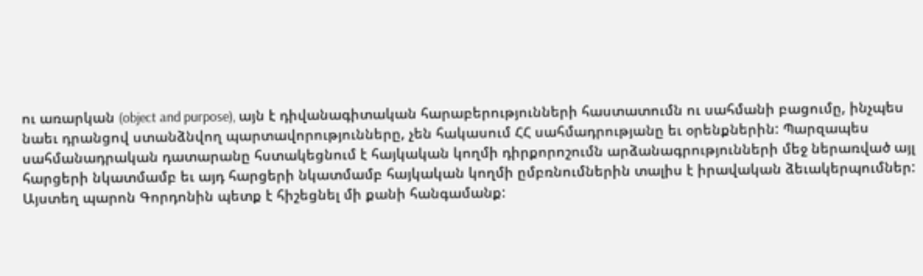ու առարկան (object and purpose), այն է դիվանագիտական հարաբերությունների հաստատումն ու սահմանի բացումը, ինչպես նաեւ դրանցով ստանձնվող պարտավորությունները, չեն հակասում ՀՀ սահմադրությանը եւ օրենքներին: Պարզապես սահմանադրական դատարանը հստակեցնում է հայկական կողմի դիրքորոշումն արձանագրությունների մեջ ներառված այլ հարցերի նկատմամբ եւ այդ հարցերի նկատմամբ հայկական կողմի ըմբռնումներին տալիս է իրավական ձեւակերպումներ:
Այստեղ պարոն Գորդոնին պետք է հիշեցնել մի քանի հանգամանք: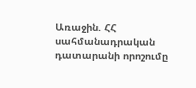Առաջին. ՀՀ սահմանադրական դատարանի որոշումը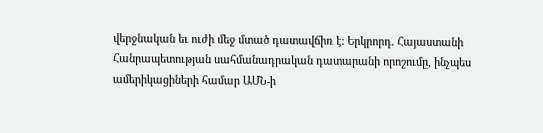վերջնական եւ ուժի մեջ մտած դատավճիռ է: Երկրորդ. Հայաստանի Հանրապետության սահմանադրական դատարանի որոշումը, ինչպես ամերիկացիների համար ԱՄՆ-ի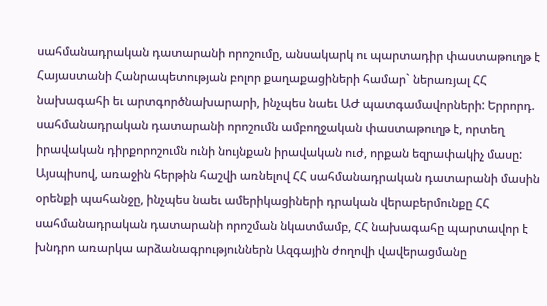սահմանադրական դատարանի որոշումը, անսակարկ ու պարտադիր փաստաթուղթ է Հայաստանի Հանրապետության բոլոր քաղաքացիների համար` ներառյալ ՀՀ նախագահի եւ արտգործնախարարի, ինչպես նաեւ ԱԺ պատգամավորների: Երրորդ. սահմանադրական դատարանի որոշումն ամբողջական փաստաթուղթ է, որտեղ իրավական դիրքորոշումն ունի նույնքան իրավական ուժ, որքան եզրափակիչ մասը:
Այսպիսով, առաջին հերթին հաշվի առնելով ՀՀ սահմանադրական դատարանի մասին օրենքի պահանջը, ինչպես նաեւ ամերիկացիների դրական վերաբերմունքը ՀՀ սահմանադրական դատարանի որոշման նկատմամբ, ՀՀ նախագահը պարտավոր է խնդրո առարկա արձանագրություններն Ազգային ժողովի վավերացմանը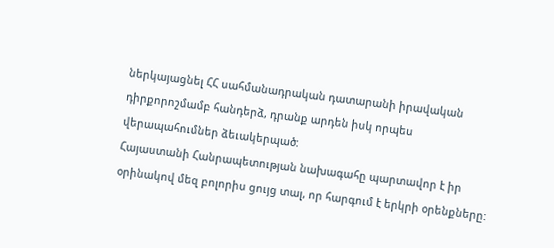ներկայացնել ՀՀ սահմանադրական դատարանի իրավական դիրքորոշմամբ հանդերձ, դրանք արդեն իսկ որպես վերապահումներ ձեւակերպած:
Հայաստանի Հանրապետության նախագահը պարտավոր է իր օրինակով մեզ բոլորիս ցույց տալ, որ հարգում է երկրի օրենքները: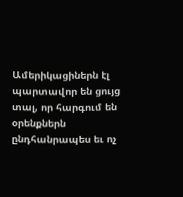Ամերիկացիներն էլ պարտավոր են ցույց տալ, որ հարգում են օրենքներն ընդհանրապես եւ ոչ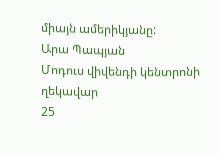միայն ամերիկյանը:
Արա Պապյան
Մոդուս վիվենդի կենտրոնի ղեկավար
25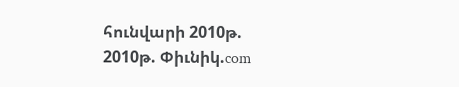հունվարի 2010թ.
2010թ. Փիւնիկ.com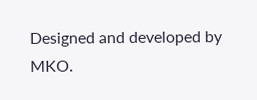Designed and developed by MKO.